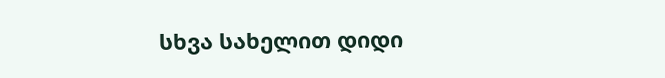სხვა სახელით დიდი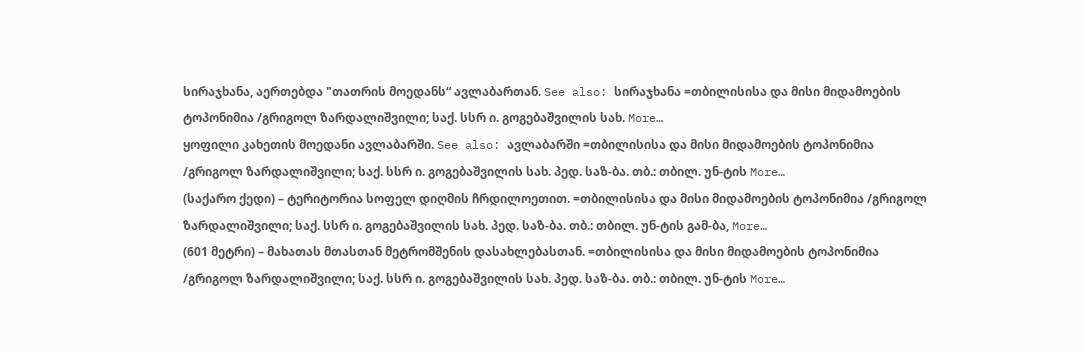სირაჯხანა, აერთებდა "თათრის მოედანს“ ავლაბართან. See also: სირაჯხანა =თბილისისა და მისი მიდამოების ტოპონიმია /გრიგოლ ზარდალიშვილი; საქ. სსრ ი. გოგებაშვილის სახ. More…
ყოფილი კახეთის მოედანი ავლაბარში. See also: ავლაბარში =თბილისისა და მისი მიდამოების ტოპონიმია /გრიგოლ ზარდალიშვილი; საქ. სსრ ი. გოგებაშვილის სახ. პედ. საზ-ბა. თბ.: თბილ. უნ-ტის More…
(საქარო ქედი) – ტერიტორია სოფელ დიღმის ჩრდილოეთით. =თბილისისა და მისი მიდამოების ტოპონიმია /გრიგოლ ზარდალიშვილი; საქ. სსრ ი. გოგებაშვილის სახ. პედ. საზ-ბა. თბ.: თბილ. უნ-ტის გამ-ბა, More…
(601 მეტრი) – მახათას მთასთან მეტრომშენის დასახლებასთან. =თბილისისა და მისი მიდამოების ტოპონიმია /გრიგოლ ზარდალიშვილი; საქ. სსრ ი. გოგებაშვილის სახ. პედ. საზ-ბა. თბ.: თბილ. უნ-ტის More…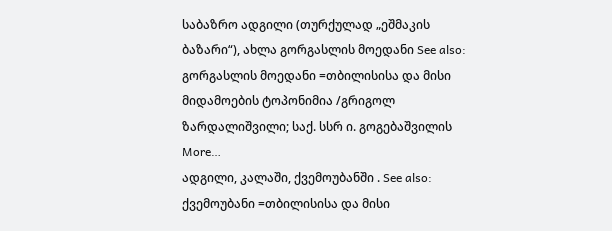საბაზრო ადგილი (თურქულად „ეშმაკის ბაზარი“), ახლა გორგასლის მოედანი See also: გორგასლის მოედანი =თბილისისა და მისი მიდამოების ტოპონიმია /გრიგოლ ზარდალიშვილი; საქ. სსრ ი. გოგებაშვილის More…
ადგილი, კალაში, ქვემოუბანში . See also: ქვემოუბანი =თბილისისა და მისი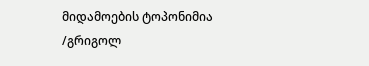მიდამოების ტოპონიმია /გრიგოლ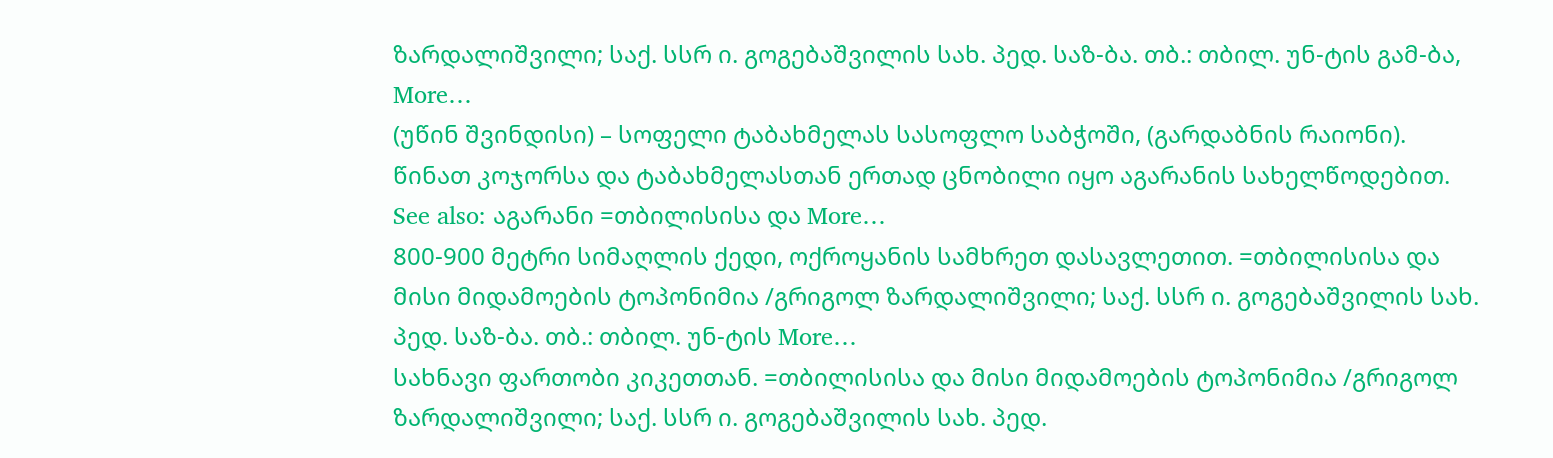ზარდალიშვილი; საქ. სსრ ი. გოგებაშვილის სახ. პედ. საზ-ბა. თბ.: თბილ. უნ-ტის გამ-ბა, More…
(უწინ შვინდისი) – სოფელი ტაბახმელას სასოფლო საბჭოში, (გარდაბნის რაიონი). წინათ კოჯორსა და ტაბახმელასთან ერთად ცნობილი იყო აგარანის სახელწოდებით. See also: აგარანი =თბილისისა და More…
800-900 მეტრი სიმაღლის ქედი, ოქროყანის სამხრეთ დასავლეთით. =თბილისისა და მისი მიდამოების ტოპონიმია /გრიგოლ ზარდალიშვილი; საქ. სსრ ი. გოგებაშვილის სახ. პედ. საზ-ბა. თბ.: თბილ. უნ-ტის More…
სახნავი ფართობი კიკეთთან. =თბილისისა და მისი მიდამოების ტოპონიმია /გრიგოლ ზარდალიშვილი; საქ. სსრ ი. გოგებაშვილის სახ. პედ.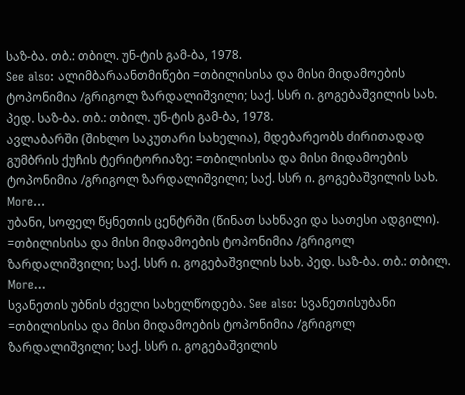საზ-ბა. თბ.: თბილ. უნ-ტის გამ-ბა, 1978.
See also: ალიმბარაანთმიწები =თბილისისა და მისი მიდამოების ტოპონიმია /გრიგოლ ზარდალიშვილი; საქ. სსრ ი. გოგებაშვილის სახ. პედ. საზ-ბა. თბ.: თბილ. უნ-ტის გამ-ბა, 1978.
ავლაბარში (შიხლო საკუთარი სახელია), მდებარეობს ძირითადად გუმბრის ქუჩის ტერიტორიაზე: =თბილისისა და მისი მიდამოების ტოპონიმია /გრიგოლ ზარდალიშვილი; საქ. სსრ ი. გოგებაშვილის სახ. More…
უბანი, სოფელ წყნეთის ცენტრში (წინათ სახნავი და სათესი ადგილი). =თბილისისა და მისი მიდამოების ტოპონიმია /გრიგოლ ზარდალიშვილი; საქ. სსრ ი. გოგებაშვილის სახ. პედ. საზ-ბა. თბ.: თბილ. More…
სვანეთის უბნის ძველი სახელწოდება. See also: სვანეთისუბანი =თბილისისა და მისი მიდამოების ტოპონიმია /გრიგოლ ზარდალიშვილი; საქ. სსრ ი. გოგებაშვილის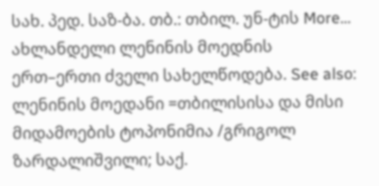სახ. პედ. საზ-ბა. თბ.: თბილ. უნ-ტის More…
ახლანდელი ლენინის მოედნის ერთ–ერთი ძველი სახელწოდება. See also: ლენინის მოედანი =თბილისისა და მისი მიდამოების ტოპონიმია /გრიგოლ ზარდალიშვილი; საქ.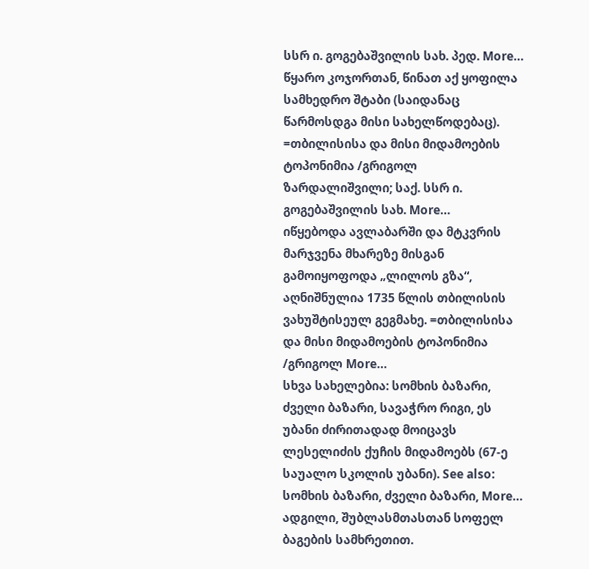სსრ ი. გოგებაშვილის სახ. პედ. More…
წყარო კოჯორთან, წინათ აქ ყოფილა სამხედრო შტაბი (საიდანაც წარმოსდგა მისი სახელწოდებაც). =თბილისისა და მისი მიდამოების ტოპონიმია /გრიგოლ ზარდალიშვილი; საქ. სსრ ი. გოგებაშვილის სახ. More…
იწყებოდა ავლაბარში და მტკვრის მარჯვენა მხარეზე მისგან გამოიყოფოდა „ლილოს გზა“, აღნიშნულია 1735 წლის თბილისის ვახუშტისეულ გეგმახე. =თბილისისა და მისი მიდამოების ტოპონიმია /გრიგოლ More…
სხვა სახელებია: სომხის ბაზარი, ძველი ბაზარი, სავაჭრო რიგი, ეს უბანი ძირითადად მოიცავს ლესელიძის ქუჩის მიდამოებს (67-ე საუალო სკოლის უბანი). See also: სომხის ბაზარი, ძველი ბაზარი, More…
ადგილი, შუბლასმთასთან სოფელ ბაგების სამხრეთით.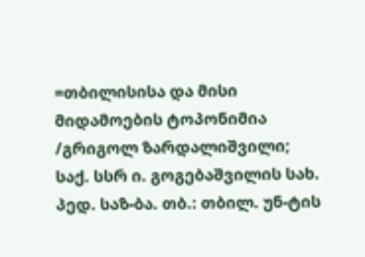=თბილისისა და მისი მიდამოების ტოპონიმია /გრიგოლ ზარდალიშვილი; საქ. სსრ ი. გოგებაშვილის სახ. პედ. საზ-ბა. თბ.: თბილ. უნ-ტის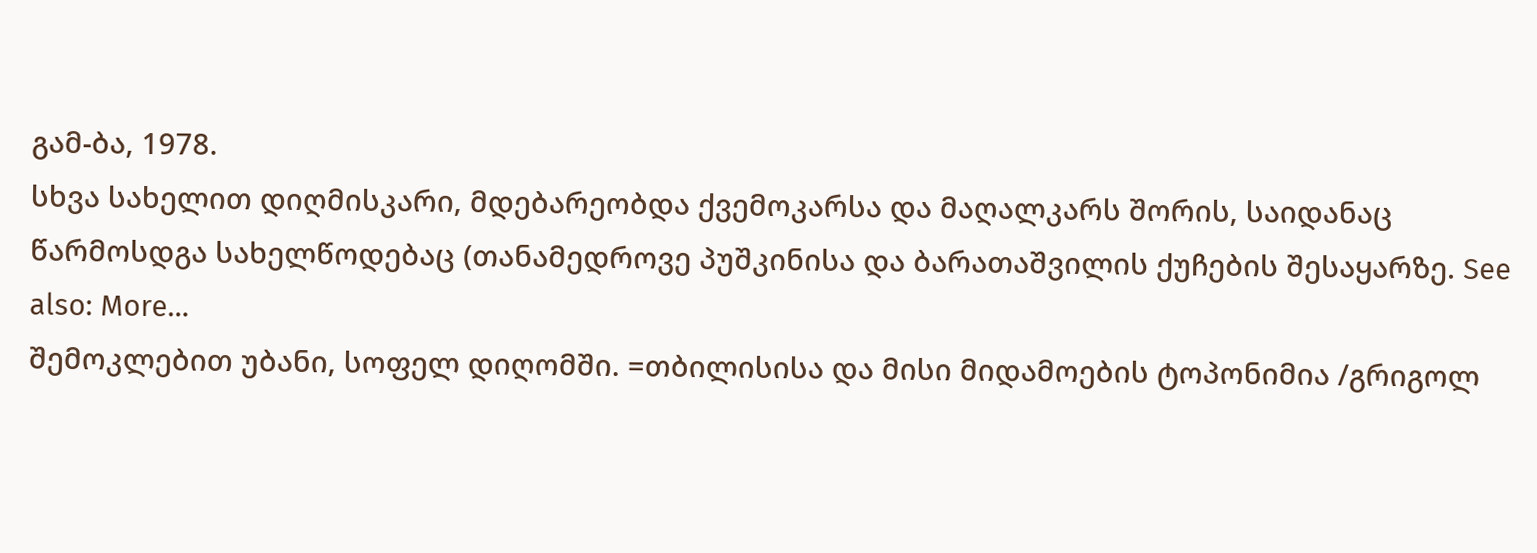გამ-ბა, 1978.
სხვა სახელით დიღმისკარი, მდებარეობდა ქვემოკარსა და მაღალკარს შორის, საიდანაც წარმოსდგა სახელწოდებაც (თანამედროვე პუშკინისა და ბარათაშვილის ქუჩების შესაყარზე. See also: More…
შემოკლებით უბანი, სოფელ დიღომში. =თბილისისა და მისი მიდამოების ტოპონიმია /გრიგოლ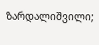ზარდალიშვილი;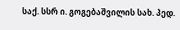საქ. სსრ ი. გოგებაშვილის სახ. პედ.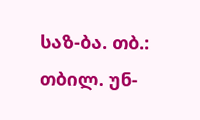საზ-ბა. თბ.: თბილ. უნ-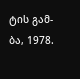ტის გამ-ბა, 1978.